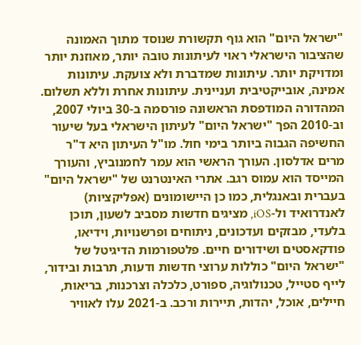"ישראל היום" הוא גוף תקשורת שנוסד מתוך האמונה שהציבור הישראלי ראוי לעיתונות טובה יותר, מאוזנת יותר ומדויקת יותר. עיתונות שמדברת ולא צועקת. עיתונות אמינה, אובייקטיבית ועניינית. עיתונות אחרת וללא תשלום. המהדורה המודפסת הראשונה פורסמה ב-30 ביולי 2007, וב-2010 הפך "ישראל היום" לעיתון הישראלי בעל שיעור החשיפה הגבוה ביותר בימי חול. מו"ל העיתון היא ד"ר מרים אדלסון. העורך הראשי הוא עמר לחמנוביץ, והעורך המייסד הוא עמוס רגב. אתרי האינטרנט של "ישראל היום" בעברית ובאנגלית, כמו כן היישומונים (אפליקציות) לאנדרואיד ול-iOS, מציגים חדשות מסביב לשעון, תוכן בלעדי, מבזקים ועדכונים, ניתוחים ופרשנויות, וידיאו, פודקאסטים ושידורים חיים. פלטפורמות הדיגיטל של "ישראל היום" כוללות ערוצי חדשות ודעות, תרבות ובידור, לייף סטייל, טכנולוגיה, ספורט, כלכלה וצרכנות, בריאות, חיילים, אוכל, יהדות, תיירות ורכב. ב-2021 עלו לאוויר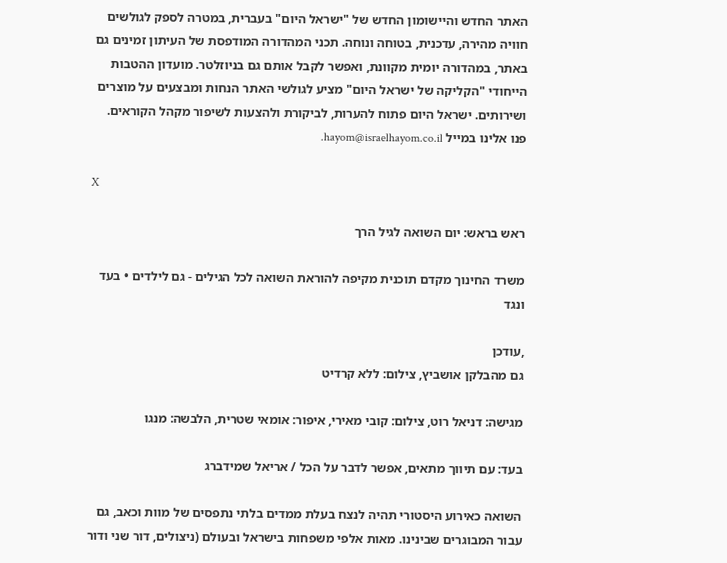האתר החדש והיישומון החדש של "ישראל היום" בעברית, במטרה לספק לגולשים חוויה מהירה, עדכנית, בטוחה ונוחה. תכני המהדורה המודפסת של העיתון זמינים גם באתר, במהדורה יומית מקוונת, ואפשר לקבל אותם גם בניוזלטר. מועדון ההטבות הייחודי "הקליקה של ישראל היום" מציע לגולשי האתר הנחות ומבצעים על מוצרים ושירותים. ישראל היום פתוח להערות, לביקורת ולהצעות לשיפור מקהל הקוראים. פנו אלינו במייל hayom@israelhayom.co.il.

X

ראש בראש: יום השואה לגיל הרך

משרד החינוך מקדם תוכנית מקיפה להוראת השואה לכל הגילים - גם לילדים • בעד ונגד

,עודכן
גם מהבלקן אושביץ, צילום: ללא קרדיט

מגישה: דניאל רוט, צילום: קובי מאירי, איפור: אומאי שטרית, הלבשה: מנגו

בעד: עם תיווך מתאים, אפשר לדבר על הכל / אריאל שמידברג

השואה כאירוע היסטורי תהיה לנצח בעלת ממדים בלתי נתפסים של מוות וכאב, גם עבור המבוגרים שבינינו. מאות אלפי משפחות בישראל ובעולם (ניצולים, דור שני ודור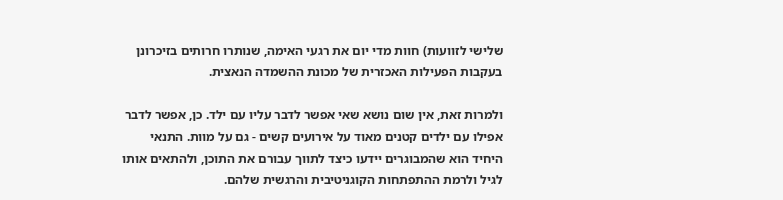שלישי לזוועות) חוות מדי יום את רגעי האימה, שנותרו חרותים בזיכרונן בעקבות הפעילות האכזרית של מכונת ההשמדה הנאצית.

ולמרות זאת, אין שום נושא שאי אפשר לדבר עליו עם ילד. כן, אפשר לדבר אפילו עם ילדים קטנים מאוד על אירועים קשים - גם על מוות. התנאי היחיד הוא שהמבוגרים יידעו כיצד לתווך עבורם את התוכן, ולהתאים אותו לגיל ולרמת ההתפתחות הקוגניטיבית והרגשית שלהם.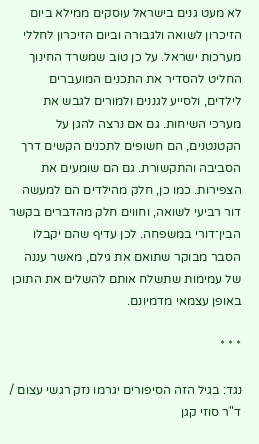לא מעט גנים בישראל עוסקים ממילא ביום הזיכרון לשואה ולגבורה וביום הזיכרון לחללי מערכות ישראל. על כן טוב שמשרד החינוך החליט להסדיר את התכנים המועברים לילדים, ולסייע לגננים ולמורים לגבש את מערכי השיחות. גם אם נרצה להגן על הקטנטנים, הם חשופים לתכנים הקשים דרך הסביבה והתקשורת. גם הם שומעים את הצפירות. כמו כן, חלק מהילדים הם למעשה דור רביעי לשואה, וחווים חלק מהדברים בקשר הבין־דורי במשפחה. לכן עדיף שהם יקבלו הסבר מבוקר שתואם את גילם, מאשר עננה של עמימות שתשלח אותם להשלים את התוכן באופן עצמאי מדמיונם.

* * *

נגד: בגיל הזה הסיפורים יגרמו נזק רגשי עצום / ד"ר סוזי קגן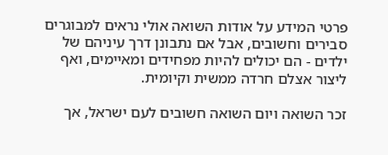פרטי המידע על אודות השואה אולי נראים למבוגרים סבירים וחשובים, אבל אם נתבונן דרך עיניהם של ילדים - הם יכולים להיות מפחידים ומאיימים, ואף ליצור אצלם חרדה ממשית וקיומית.

זכר השואה ויום השואה חשובים לעם ישראל, אך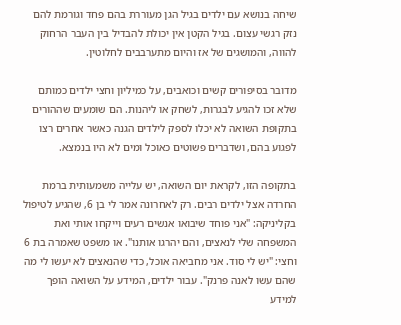שיחה בנושא עם ילדים בגיל הגן מעוררת בהם פחד וגורמת להם נזק רגשי עצום. בגיל הקטן אין יכולת להבדיל בין העבר הרחוק להווה, והמושגים של אז והיום מתערבבים לחלוטין.

מדובר בסיפורים קשים וכואבים, על כמיליון וחצי ילדים כמותם שלא זכו להגיע לבגרות, לשחק או ליהנות. הם שומעים שההורים בתקופת השואה לא יכלו לספק לילדים הגנה כאשר אחרים רצו לפגוע בהם, ושדברים פשוטים כאוכל ומים לא היו בנמצא.

בתקופה הזו, לקראת יום השואה, יש עלייה משמעותית ברמת החרדה אצל ילדים רבים. רק לאחרונה אמר לי בן 6, שהגיע לטיפול בקליניקה: "אני פוחד שיבואו אנשים רעים וייקחו אותי ואת המשפחה שלי לנאצים, והם יהרגו אותנו". או משפט שאמרה בת 6 וחצי: "יש לי סוד. אני מחביאה אוכל, כדי שהנאצים לא יעשו לי מה שהם עשו לאנה פרנק". עבור ילדים, המידע על השואה הופך למידע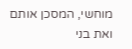מוחשי, המסכן אותם ואת בני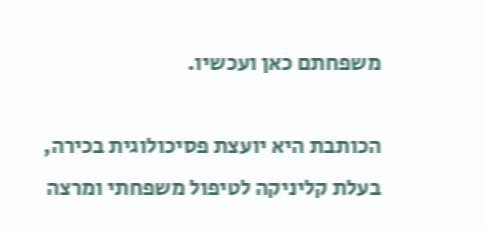משפחתם כאן ועכשיו.

הכותבת היא יועצת פסיכולוגית בכירה, בעלת קליניקה לטיפול משפחתי ומרצה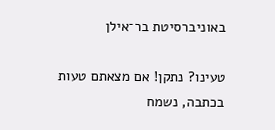באוניברסיטת בר־אילן

טעינו? נתקן! אם מצאתם טעות בכתבה, נשמח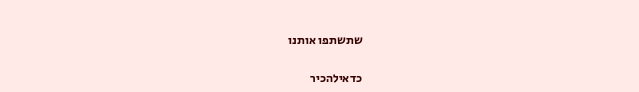שתשתפו אותנו

כדאילהכיר